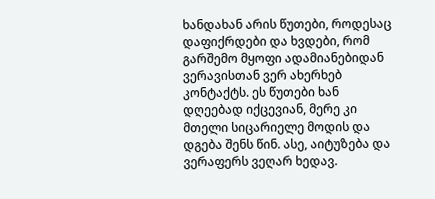ხანდახან არის წუთები, როდესაც დაფიქრდები და ხვდები, რომ გარშემო მყოფი ადამიანებიდან ვერავისთან ვერ ახერხებ კონტაქტს. ეს წუთები ხან დღეებად იქცევიან, მერე კი მთელი სიცარიელე მოდის და დგება შენს წინ. ასე, აიტუზება და ვერაფერს ვეღარ ხედავ.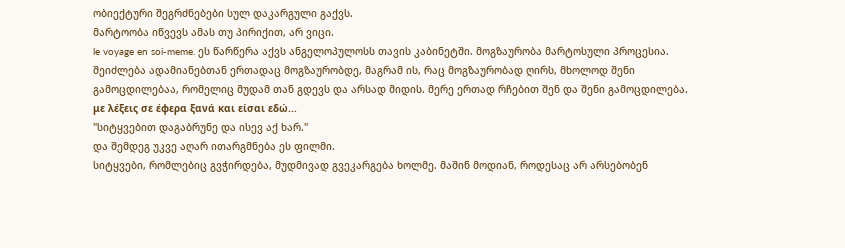ობიექტური შეგრძნებები სულ დაკარგული გაქვს.
მარტოობა იწვევს ამას თუ პირიქით, არ ვიცი.
le voyage en soi-meme. ეს წარწერა აქვს ანგელოპულოსს თავის კაბინეტში. მოგზაურობა მარტოსული პროცესია. შეიძლება ადამიანებთან ერთადაც მოგზაურობდე, მაგრამ ის, რაც მოგზაურობად ღირს, მხოლოდ შენი გამოცდილებაა, რომელიც მუდამ თან გდევს და არსად მიდის. მერე ერთად რჩებით შენ და შენი გამოცდილება.
με λέξεις σε έφερα ξανά και είσαι εδώ...
"სიტყვებით დაგაბრუნე და ისევ აქ ხარ."
და შემდეგ უკვე აღარ ითარგმნება ეს ფილმი.
სიტყვები, რომლებიც გვჭირდება, მუდმივად გვეკარგება ხოლმე. მაშინ მოდიან, როდესაც არ არსებობენ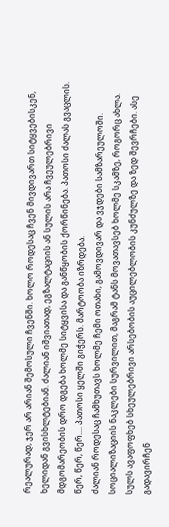რეალურად, ჯერ არ არიან შემოსული ჩვენში. ხოლო როდესაც ჩვენ მივდივართ სიტყვებისკენ, ხელიდან გვისხლტებიან. ძალიან იშვიათად, ეგზალტაციის ან სულის არა ჩვეულებრივი მდგომარეობის დრო დგება ხოლმე სიტყვისა და განწყობის ქორწინება. პათოსი ძალას გვაცლის. წერ, წერ, წერ.... პათოსი ყელში გიჭერს. მარტოობა იზრდება.
ძალიან როდესაც ჩამხუთავს ხოლმე ჩემი ოთახი, გამოვდივარ და ვჯდები სამზარეულოში. სოციალიზაციის ნაკლები სურვილით, მაგრამ ტანს მოვათავსებ ხოლმე სკამზე, როგორც ახლა. სულს ავაფოფხებ სხეულებრივი არსებობის აუცილებლობის კუნძულზე და ზედ შევრჩები. ასე გადავირჩენ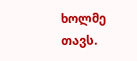ხოლმე თავს.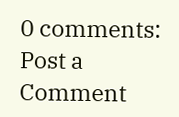0 comments:
Post a Comment